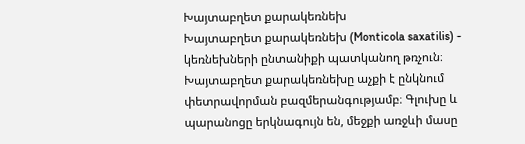Խայտաբղետ քարակեռնեխ
Խայտաբղետ քարակեռնեխ (Monticola saxatilis) - կեռնեխների ընտանիքի պատկանող թռչուն։
Խայտաբղետ քարակեռնեխը աչքի է ընկնում փետրավորման բազմերանգությամբ։ Գլուխը և պարանոցը երկնագույն են, մեջքի առջևի մասը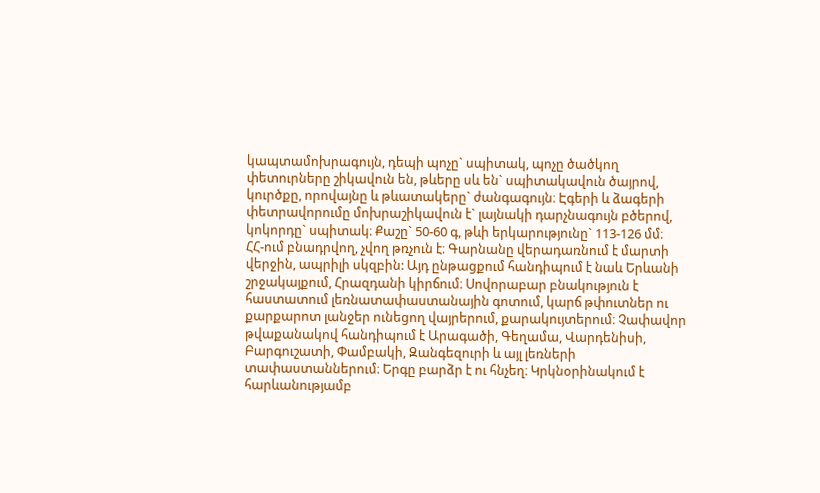կապտամոխրագույն, դեպի պոչը` սպիտակ, պոչը ծածկող փետուրները շիկավուն են, թևերը սև են` սպիտակավուն ծայրով, կուրծքը, որովայնը և թևատակերը` ժանգագույն։ Էգերի և ձագերի փետրավորումը մոխրաշիկավուն է` լայնակի դարչնագույն բծերով, կոկորդը` սպիտակ։ Քաշը` 50-60 գ, թևի երկարությունը` 113-126 մմ։
ՀՀ-ում բնադրվող, չվող թռչուն է։ Գարնանը վերադառնում է մարտի վերջին, ապրիլի սկզբին: Այդ ընթացքում հանդիպում է նաև Երևանի շրջակայքում, Հրազդանի կիրճում։ Սովորաբար բնակություն է հաստատում լեռնատափաստանային գոտում, կարճ թփուտներ ու քարքարոտ լանջեր ունեցող վայրերում, քարակույտերում։ Չափավոր թվաքանակով հանդիպում է Արագածի, Գեղամա, Վարդենիսի, Բարգուշատի, Փամբակի, Զանգեզուրի և այլ լեռների տափաստաններում։ Երգը բարձր է ու հնչեղ։ Կրկնօրինակում է հարևանությամբ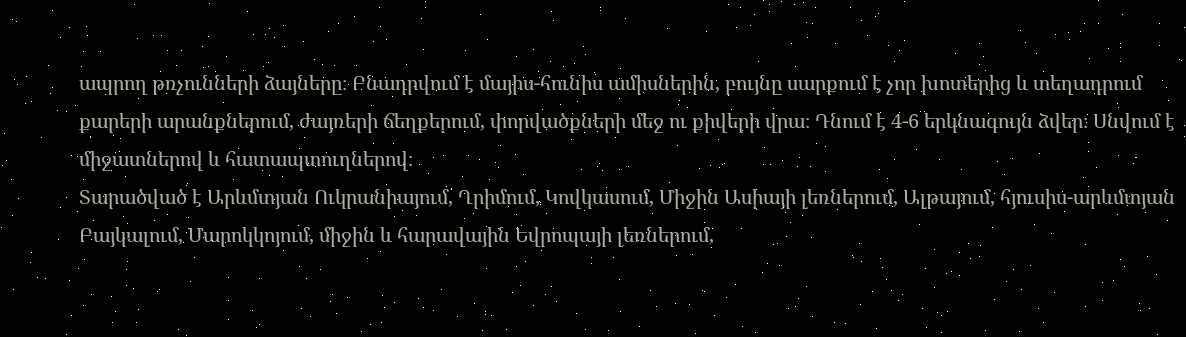ապրող թռչունների ձայները։ Բնադրվում է մայիս-հունիս ամիսներին, բույնը սարքում է չոր խոտերից և տեղադրում քարերի արանքներում, ժայռերի ճեղքերում, փորվածքների մեջ ու քիվերի վրա։ Դնում է 4-6 երկնագույն ձվեր։ Սնվում է միջատներով և հատապտուղներով։
Տարածված է Արևմտյան Ուկրանիայում, Ղրիմում, Կովկասում, Միջին Ասիայի լեռներում, Ալթայում, հյուսիս-արևմտյան Բայկալում, Մարոկկոյում, միջին և հարավային Եվրոպայի լեռներում,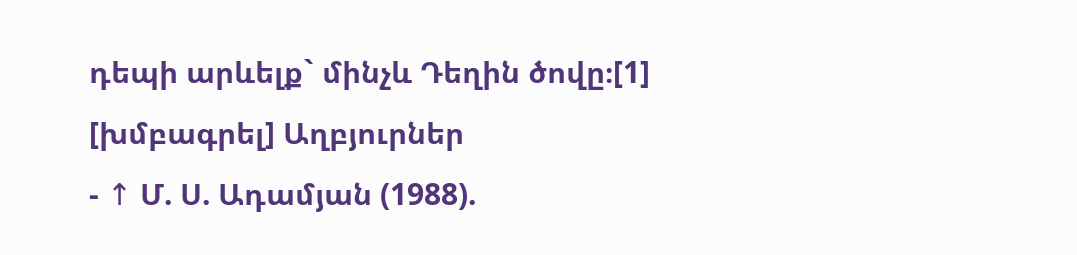դեպի արևելք` մինչև Դեղին ծովը։[1]
[խմբագրել] Աղբյուրներ
- ↑ Մ. Ս. Ադամյան (1988).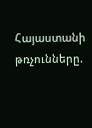Հայաստանի թռչունները.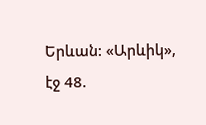Երևան: «Արևիկ», էջ 48.